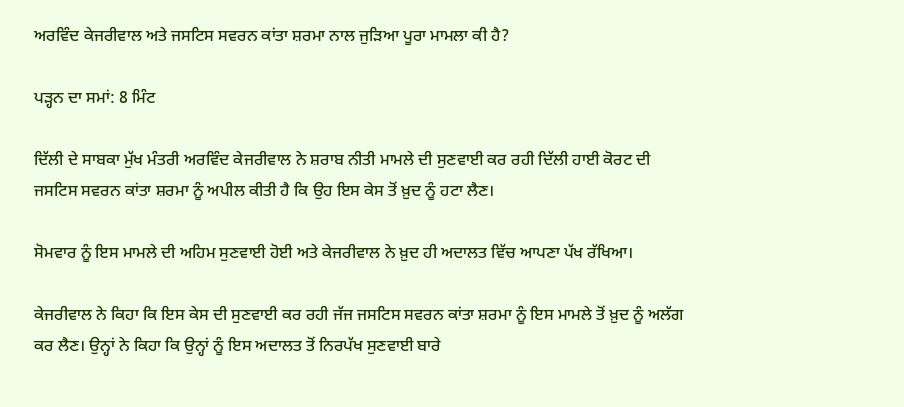ਅਰਵਿੰਦ ਕੇਜਰੀਵਾਲ ਅਤੇ ਜਸਟਿਸ ਸਵਰਨ ਕਾਂਤਾ ਸ਼ਰਮਾ ਨਾਲ ਜੁੜਿਆ ਪੂਰਾ ਮਾਮਲਾ ਕੀ ਹੈ?

ਪੜ੍ਹਨ ਦਾ ਸਮਾਂ: 8 ਮਿੰਟ

ਦਿੱਲੀ ਦੇ ਸਾਬਕਾ ਮੁੱਖ ਮੰਤਰੀ ਅਰਵਿੰਦ ਕੇਜਰੀਵਾਲ ਨੇ ਸ਼ਰਾਬ ਨੀਤੀ ਮਾਮਲੇ ਦੀ ਸੁਣਵਾਈ ਕਰ ਰਹੀ ਦਿੱਲੀ ਹਾਈ ਕੋਰਟ ਦੀ ਜਸਟਿਸ ਸਵਰਨ ਕਾਂਤਾ ਸ਼ਰਮਾ ਨੂੰ ਅਪੀਲ ਕੀਤੀ ਹੈ ਕਿ ਉਹ ਇਸ ਕੇਸ ਤੋਂ ਖ਼ੁਦ ਨੂੰ ਹਟਾ ਲੈਣ।

ਸੋਮਵਾਰ ਨੂੰ ਇਸ ਮਾਮਲੇ ਦੀ ਅਹਿਮ ਸੁਣਵਾਈ ਹੋਈ ਅਤੇ ਕੇਜਰੀਵਾਲ ਨੇ ਖ਼ੁਦ ਹੀ ਅਦਾਲਤ ਵਿੱਚ ਆਪਣਾ ਪੱਖ ਰੱਖਿਆ।

ਕੇਜਰੀਵਾਲ ਨੇ ਕਿਹਾ ਕਿ ਇਸ ਕੇਸ ਦੀ ਸੁਣਵਾਈ ਕਰ ਰਹੀ ਜੱਜ ਜਸਟਿਸ ਸਵਰਨ ਕਾਂਤਾ ਸ਼ਰਮਾ ਨੂੰ ਇਸ ਮਾਮਲੇ ਤੋਂ ਖ਼ੁਦ ਨੂੰ ਅਲੱਗ ਕਰ ਲੈਣ। ਉਨ੍ਹਾਂ ਨੇ ਕਿਹਾ ਕਿ ਉਨ੍ਹਾਂ ਨੂੰ ਇਸ ਅਦਾਲਤ ਤੋਂ ਨਿਰਪੱਖ ਸੁਣਵਾਈ ਬਾਰੇ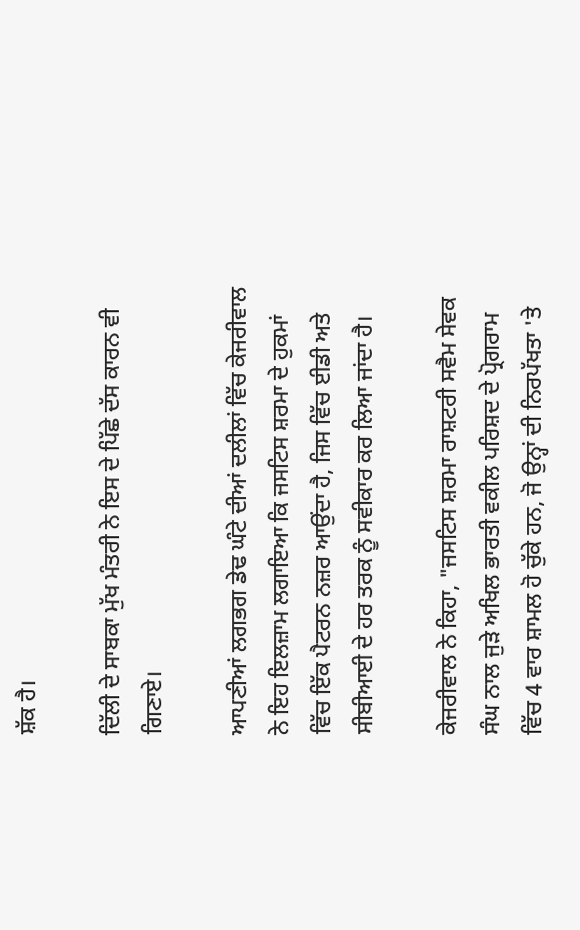ਸ਼ੱਕ ਹੈ।

ਦਿੱਲੀ ਦੇ ਸਾਬਕਾ ਮੁੱਖ ਮੰਤਰੀ ਨੇ ਇਸ ਦੇ ਪਿੱਛੇ ਦੱਸ ਕਾਰਨ ਵੀ ਗਿਣਾਏ।

ਆਪਣੀਆਂ ਲਗਭਗ ਡੇਢ ਘੰਟੇ ਦੀਆਂ ਦਲੀਲਾਂ ਵਿੱਚ ਕੇਜਰੀਵਾਲ ਨੇ ਇਹ ਇਲਜ਼ਾਮ ਲਗਾਇਆ ਕਿ ਜਸਟਿਸ ਸ਼ਰਮਾ ਦੇ ਹੁਕਮਾਂ ਵਿੱਚ ਇੱਕ ਪੈਟਰਨ ਨਜ਼ਰ ਆਉਂਦਾ ਹੈ, ਜਿਸ ਵਿੱਚ ਈਡੀ ਅਤੇ ਸੀਬੀਆਈ ਦੇ ਹਰ ਤਰਕ ਨੂੰ ਸਵੀਕਾਰ ਕਰ ਲਿਆ ਜਾਂਦਾ ਹੈ।

ਕੇਜਰੀਵਾਲ ਨੇ ਕਿਹਾ, "ਜਸਟਿਸ ਸ਼ਰਮਾ ਰਾਸ਼ਟਰੀ ਸਵੈਮ ਸੇਵਕ ਸੰਘ ਨਾਲ ਜੁੜੇ ਅਖਿਲ ਭਾਰਤੀ ਵਕੀਲ ਪਰਿਸ਼ਦ ਦੇ ਪ੍ਰੋਗਰਾਮ ਵਿੱਚ 4 ਵਾਰ ਸ਼ਾਮਲ ਹੋ ਚੁੱਕੇ ਹਨ, ਜੋ ਉਨ੍ਹਾਂ ਦੀ ਨਿਰਪੱਖਤਾ 'ਤੇ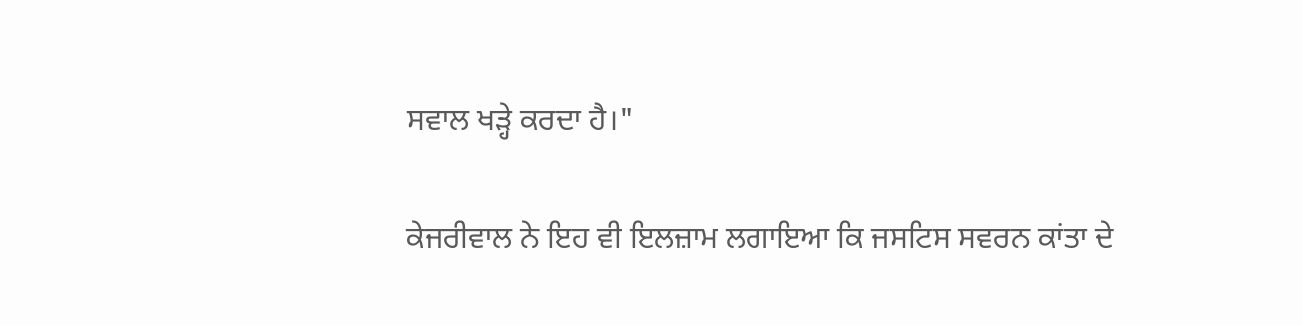ਸਵਾਲ ਖੜ੍ਹੇ ਕਰਦਾ ਹੈ।"

ਕੇਜਰੀਵਾਲ ਨੇ ਇਹ ਵੀ ਇਲਜ਼ਾਮ ਲਗਾਇਆ ਕਿ ਜਸਟਿਸ ਸਵਰਨ ਕਾਂਤਾ ਦੇ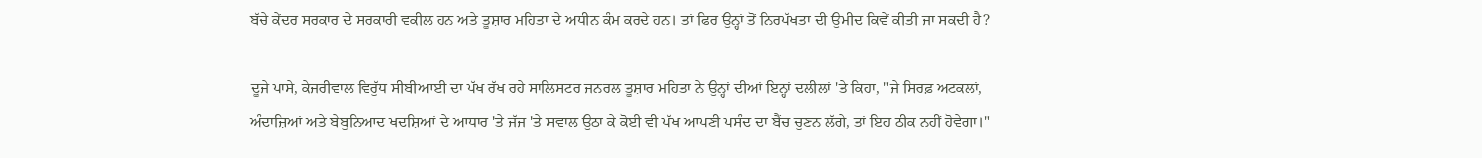ਬੱਚੇ ਕੇਂਦਰ ਸਰਕਾਰ ਦੇ ਸਰਕਾਰੀ ਵਕੀਲ ਹਨ ਅਤੇ ਤੂਸ਼ਾਰ ਮਹਿਤਾ ਦੇ ਅਧੀਨ ਕੰਮ ਕਰਦੇ ਹਨ। ਤਾਂ ਫਿਰ ਉਨ੍ਹਾਂ ਤੋਂ ਨਿਰਪੱਖਤਾ ਦੀ ਉਮੀਦ ਕਿਵੇਂ ਕੀਤੀ ਜਾ ਸਕਦੀ ਹੈ?

ਦੂਜੇ ਪਾਸੇ, ਕੇਜਰੀਵਾਲ ਵਿਰੁੱਧ ਸੀਬੀਆਈ ਦਾ ਪੱਖ ਰੱਖ ਰਹੇ ਸਾਲਿਸਟਰ ਜਨਰਲ ਤੂਸ਼ਾਰ ਮਹਿਤਾ ਨੇ ਉਨ੍ਹਾਂ ਦੀਆਂ ਇਨ੍ਹਾਂ ਦਲੀਲਾਂ 'ਤੇ ਕਿਹਾ, "ਜੇ ਸਿਰਫ਼ ਅਟਕਲਾਂ, ਅੰਦਾਜ਼ਿਆਂ ਅਤੇ ਬੇਬੁਨਿਆਦ ਖਦਸ਼ਿਆਂ ਦੇ ਆਧਾਰ 'ਤੇ ਜੱਜ 'ਤੇ ਸਵਾਲ ਉਠਾ ਕੇ ਕੋਈ ਵੀ ਪੱਖ ਆਪਣੀ ਪਸੰਦ ਦਾ ਬੈਂਚ ਚੁਣਨ ਲੱਗੇ, ਤਾਂ ਇਹ ਠੀਕ ਨਹੀਂ ਹੋਵੇਗਾ।"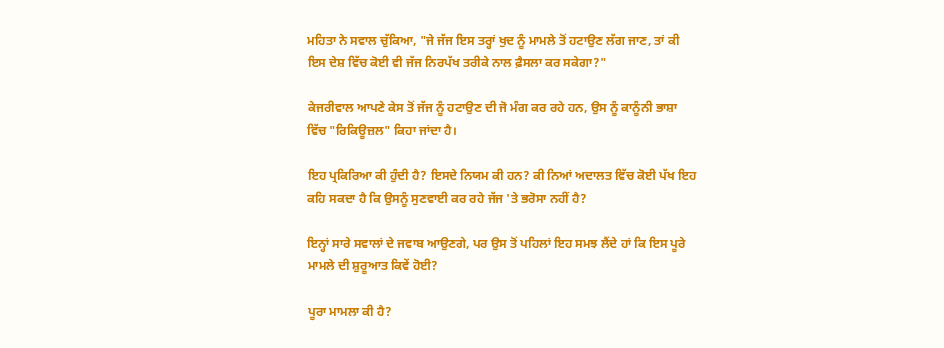ਮਹਿਤਾ ਨੇ ਸਵਾਲ ਚੁੱਕਿਆ, "ਜੇ ਜੱਜ ਇਸ ਤਰ੍ਹਾਂ ਖੁਦ ਨੂੰ ਮਾਮਲੇ ਤੋਂ ਹਟਾਉਣ ਲੱਗ ਜਾਣ, ਤਾਂ ਕੀ ਇਸ ਦੇਸ਼ ਵਿੱਚ ਕੋਈ ਵੀ ਜੱਜ ਨਿਰਪੱਖ ਤਰੀਕੇ ਨਾਲ ਫ਼ੈਸਲਾ ਕਰ ਸਕੇਗਾ?"

ਕੇਜਰੀਵਾਲ ਆਪਣੇ ਕੇਸ ਤੋਂ ਜੱਜ ਨੂੰ ਹਟਾਉਣ ਦੀ ਜੋ ਮੰਗ ਕਰ ਰਹੇ ਹਨ, ਉਸ ਨੂੰ ਕਾਨੂੰਨੀ ਭਾਸ਼ਾ ਵਿੱਚ "ਰਿਕਿਊਜ਼ਲ" ਕਿਹਾ ਜਾਂਦਾ ਹੈ।

ਇਹ ਪ੍ਰਕਿਰਿਆ ਕੀ ਹੁੰਦੀ ਹੈ? ਇਸਦੇ ਨਿਯਮ ਕੀ ਹਨ? ਕੀ ਨਿਆਂ ਅਦਾਲਤ ਵਿੱਚ ਕੋਈ ਪੱਖ ਇਹ ਕਹਿ ਸਕਦਾ ਹੈ ਕਿ ਉਸਨੂੰ ਸੁਣਵਾਈ ਕਰ ਰਹੇ ਜੱਜ 'ਤੇ ਭਰੋਸਾ ਨਹੀਂ ਹੈ?

ਇਨ੍ਹਾਂ ਸਾਰੇ ਸਵਾਲਾਂ ਦੇ ਜਵਾਬ ਆਉਣਗੇ, ਪਰ ਉਸ ਤੋਂ ਪਹਿਲਾਂ ਇਹ ਸਮਝ ਲੈਂਦੇ ਹਾਂ ਕਿ ਇਸ ਪੂਰੇ ਮਾਮਲੇ ਦੀ ਸ਼ੁਰੂਆਤ ਕਿਵੇਂ ਹੋਈ?

ਪੂਰਾ ਮਾਮਲਾ ਕੀ ਹੈ?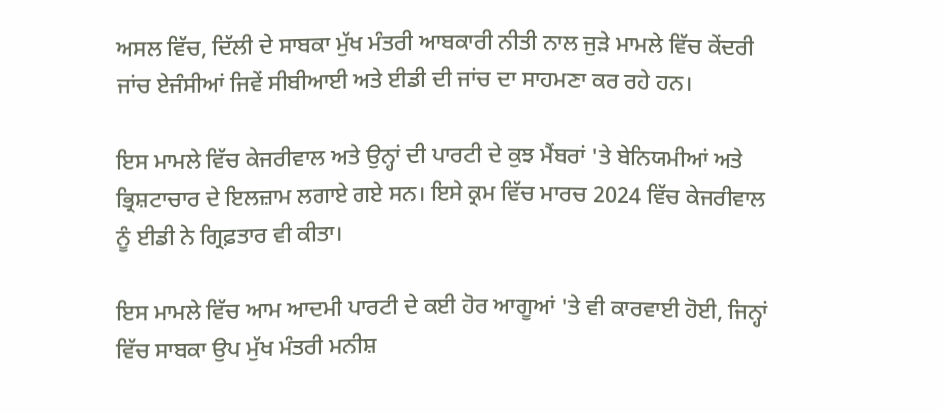ਅਸਲ ਵਿੱਚ, ਦਿੱਲੀ ਦੇ ਸਾਬਕਾ ਮੁੱਖ ਮੰਤਰੀ ਆਬਕਾਰੀ ਨੀਤੀ ਨਾਲ ਜੁੜੇ ਮਾਮਲੇ ਵਿੱਚ ਕੇਂਦਰੀ ਜਾਂਚ ਏਜੰਸੀਆਂ ਜਿਵੇਂ ਸੀਬੀਆਈ ਅਤੇ ਈਡੀ ਦੀ ਜਾਂਚ ਦਾ ਸਾਹਮਣਾ ਕਰ ਰਹੇ ਹਨ।

ਇਸ ਮਾਮਲੇ ਵਿੱਚ ਕੇਜਰੀਵਾਲ ਅਤੇ ਉਨ੍ਹਾਂ ਦੀ ਪਾਰਟੀ ਦੇ ਕੁਝ ਮੈਂਬਰਾਂ 'ਤੇ ਬੇਨਿਯਮੀਆਂ ਅਤੇ ਭ੍ਰਿਸ਼ਟਾਚਾਰ ਦੇ ਇਲਜ਼ਾਮ ਲਗਾਏ ਗਏ ਸਨ। ਇਸੇ ਕ੍ਰਮ ਵਿੱਚ ਮਾਰਚ 2024 ਵਿੱਚ ਕੇਜਰੀਵਾਲ ਨੂੰ ਈਡੀ ਨੇ ਗ੍ਰਿਫ਼ਤਾਰ ਵੀ ਕੀਤਾ।

ਇਸ ਮਾਮਲੇ ਵਿੱਚ ਆਮ ਆਦਮੀ ਪਾਰਟੀ ਦੇ ਕਈ ਹੋਰ ਆਗੂਆਂ 'ਤੇ ਵੀ ਕਾਰਵਾਈ ਹੋਈ, ਜਿਨ੍ਹਾਂ ਵਿੱਚ ਸਾਬਕਾ ਉਪ ਮੁੱਖ ਮੰਤਰੀ ਮਨੀਸ਼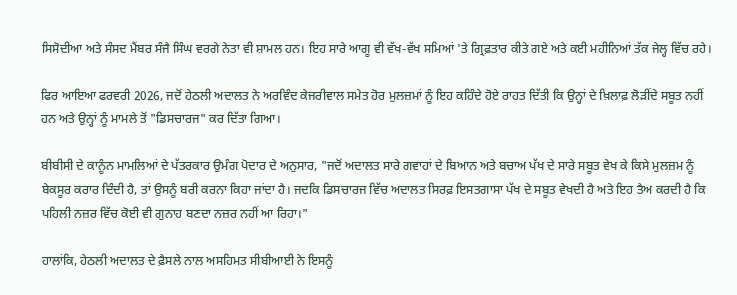ਸਿਸੋਦੀਆ ਅਤੇ ਸੰਸਦ ਮੈਂਬਰ ਸੰਜੈ ਸਿੰਘ ਵਰਗੇ ਨੇਤਾ ਵੀ ਸ਼ਾਮਲ ਹਨ। ਇਹ ਸਾਰੇ ਆਗੂ ਵੀ ਵੱਖ-ਵੱਖ ਸਮਿਆਂ 'ਤੇ ਗ੍ਰਿਫ਼ਤਾਰ ਕੀਤੇ ਗਏ ਅਤੇ ਕਈ ਮਹੀਨਿਆਂ ਤੱਕ ਜੇਲ੍ਹ ਵਿੱਚ ਰਹੇ।

ਫਿਰ ਆਇਆ ਫਰਵਰੀ 2026, ਜਦੋਂ ਹੇਠਲੀ ਅਦਾਲਤ ਨੇ ਅਰਵਿੰਦ ਕੇਜਰੀਵਾਲ ਸਮੇਤ ਹੋਰ ਮੁਲਜ਼ਮਾਂ ਨੂੰ ਇਹ ਕਹਿੰਦੇ ਹੋਏ ਰਾਹਤ ਦਿੱਤੀ ਕਿ ਉਨ੍ਹਾਂ ਦੇ ਖ਼ਿਲਾਫ਼ ਲੋੜੀਂਦੇ ਸਬੂਤ ਨਹੀਂ ਹਨ ਅਤੇ ਉਨ੍ਹਾਂ ਨੂੰ ਮਾਮਲੇ ਤੋਂ "ਡਿਸਚਾਰਜ" ਕਰ ਦਿੱਤਾ ਗਿਆ।

ਬੀਬੀਸੀ ਦੇ ਕਾਨੂੰਨ ਮਾਮਲਿਆਂ ਦੇ ਪੱਤਰਕਾਰ ਉਮੰਗ ਪੋਦਾਰ ਦੇ ਅਨੁਸਾਰ, "ਜਦੋਂ ਅਦਾਲਤ ਸਾਰੇ ਗਵਾਹਾਂ ਦੇ ਬਿਆਨ ਅਤੇ ਬਚਾਅ ਪੱਖ ਦੇ ਸਾਰੇ ਸਬੂਤ ਵੇਖ ਕੇ ਕਿਸੇ ਮੁਲਜ਼ਮ ਨੂੰ ਬੇਕਸੂਰ ਕਰਾਰ ਦਿੰਦੀ ਹੈ, ਤਾਂ ਉਸਨੂੰ ਬਰੀ ਕਰਨਾ ਕਿਹਾ ਜਾਂਦਾ ਹੈ। ਜਦਕਿ ਡਿਸਚਾਰਜ ਵਿੱਚ ਅਦਾਲਤ ਸਿਰਫ਼ ਇਸਤਗਾਸਾ ਪੱਖ ਦੇ ਸਬੂਤ ਵੇਖਦੀ ਹੈ ਅਤੇ ਇਹ ਤੈਅ ਕਰਦੀ ਹੈ ਕਿ ਪਹਿਲੀ ਨਜ਼ਰ ਵਿੱਚ ਕੋਈ ਵੀ ਗੁਨਾਹ ਬਣਦਾ ਨਜ਼ਰ ਨਹੀਂ ਆ ਰਿਹਾ।"

ਹਾਲਾਂਕਿ, ਹੇਠਲੀ ਅਦਾਲਤ ਦੇ ਫ਼ੈਸਲੇ ਨਾਲ ਅਸਹਿਮਤ ਸੀਬੀਆਈ ਨੇ ਇਸਨੂੰ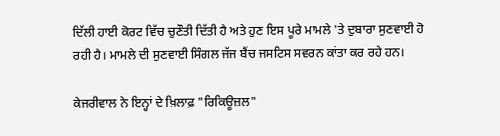ਦਿੱਲੀ ਹਾਈ ਕੋਰਟ ਵਿੱਚ ਚੁਣੌਤੀ ਦਿੱਤੀ ਹੈ ਅਤੇ ਹੁਣ ਇਸ ਪੂਰੇ ਮਾਮਲੇ 'ਤੇ ਦੁਬਾਰਾ ਸੁਣਵਾਈ ਹੋ ਰਹੀ ਹੈ। ਮਾਮਲੇ ਦੀ ਸੁਣਵਾਈ ਸਿੰਗਲ ਜੱਜ ਬੈਂਚ ਜਸਟਿਸ ਸਵਰਨ ਕਾਂਤਾ ਕਰ ਰਹੇ ਹਨ।

ਕੇਜਰੀਵਾਲ ਨੇ ਇਨ੍ਹਾਂ ਦੇ ਖ਼ਿਲਾਫ਼ "ਰਿਕਿਊਜ਼ਲ"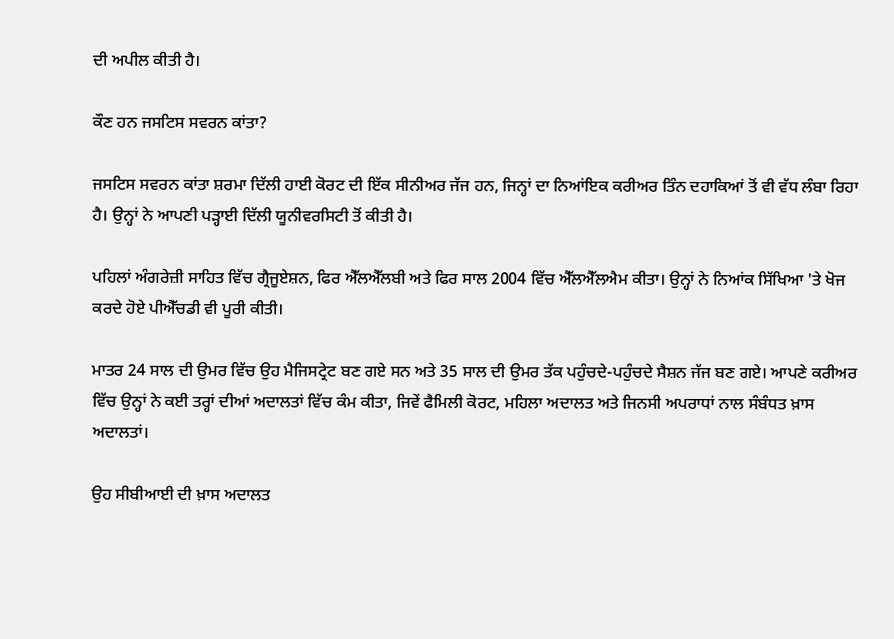ਦੀ ਅਪੀਲ ਕੀਤੀ ਹੈ।

ਕੌਣ ਹਨ ਜਸਟਿਸ ਸਵਰਨ ਕਾਂਤਾ?

ਜਸਟਿਸ ਸਵਰਨ ਕਾਂਤਾ ਸ਼ਰਮਾ ਦਿੱਲੀ ਹਾਈ ਕੋਰਟ ਦੀ ਇੱਕ ਸੀਨੀਅਰ ਜੱਜ ਹਨ, ਜਿਨ੍ਹਾਂ ਦਾ ਨਿਆਂਇਕ ਕਰੀਅਰ ਤਿੰਨ ਦਹਾਕਿਆਂ ਤੋਂ ਵੀ ਵੱਧ ਲੰਬਾ ਰਿਹਾ ਹੈ। ਉਨ੍ਹਾਂ ਨੇ ਆਪਣੀ ਪੜ੍ਹਾਈ ਦਿੱਲੀ ਯੂਨੀਵਰਸਿਟੀ ਤੋਂ ਕੀਤੀ ਹੈ।

ਪਹਿਲਾਂ ਅੰਗਰੇਜ਼ੀ ਸਾਹਿਤ ਵਿੱਚ ਗ੍ਰੈਜੂਏਸ਼ਨ, ਫਿਰ ਐੱਲਐੱਲਬੀ ਅਤੇ ਫਿਰ ਸਾਲ 2004 ਵਿੱਚ ਐੱਲਐੱਲਐਮ ਕੀਤਾ। ਉਨ੍ਹਾਂ ਨੇ ਨਿਆਂਕ ਸਿੱਖਿਆ 'ਤੇ ਖੋਜ ਕਰਦੇ ਹੋਏ ਪੀਐੱਚਡੀ ਵੀ ਪੂਰੀ ਕੀਤੀ।

ਮਾਤਰ 24 ਸਾਲ ਦੀ ਉਮਰ ਵਿੱਚ ਉਹ ਮੈਜਿਸਟ੍ਰੇਟ ਬਣ ਗਏ ਸਨ ਅਤੇ 35 ਸਾਲ ਦੀ ਉਮਰ ਤੱਕ ਪਹੁੰਚਦੇ-ਪਹੁੰਚਦੇ ਸੈਸ਼ਨ ਜੱਜ ਬਣ ਗਏ। ਆਪਣੇ ਕਰੀਅਰ ਵਿੱਚ ਉਨ੍ਹਾਂ ਨੇ ਕਈ ਤਰ੍ਹਾਂ ਦੀਆਂ ਅਦਾਲਤਾਂ ਵਿੱਚ ਕੰਮ ਕੀਤਾ, ਜਿਵੇਂ ਫੈਮਿਲੀ ਕੋਰਟ, ਮਹਿਲਾ ਅਦਾਲਤ ਅਤੇ ਜਿਨਸੀ ਅਪਰਾਧਾਂ ਨਾਲ ਸੰਬੰਧਤ ਖ਼ਾਸ ਅਦਾਲਤਾਂ।

ਉਹ ਸੀਬੀਆਈ ਦੀ ਖ਼ਾਸ ਅਦਾਲਤ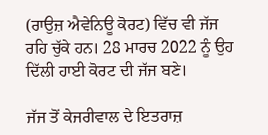(ਰਾਉਜ਼ ਐਵੇਨਿਊ ਕੋਰਟ) ਵਿੱਚ ਵੀ ਜੱਜ ਰਹਿ ਚੁੱਕੇ ਹਨ। 28 ਮਾਰਚ 2022 ਨੂੰ ਉਹ ਦਿੱਲੀ ਹਾਈ ਕੋਰਟ ਦੀ ਜੱਜ ਬਣੇ।

ਜੱਜ ਤੋਂ ਕੇਜਰੀਵਾਲ ਦੇ ਇਤਰਾਜ਼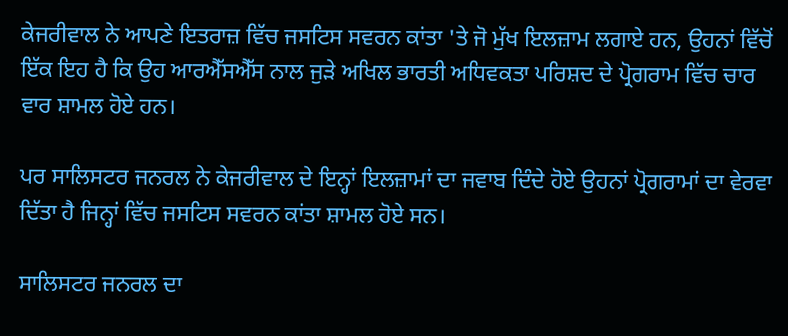ਕੇਜਰੀਵਾਲ ਨੇ ਆਪਣੇ ਇਤਰਾਜ਼ ਵਿੱਚ ਜਸਟਿਸ ਸਵਰਨ ਕਾਂਤਾ 'ਤੇ ਜੋ ਮੁੱਖ ਇਲਜ਼ਾਮ ਲਗਾਏ ਹਨ, ਉਹਨਾਂ ਵਿੱਚੋਂ ਇੱਕ ਇਹ ਹੈ ਕਿ ਉਹ ਆਰਐੱਸਐੱਸ ਨਾਲ ਜੁੜੇ ਅਖਿਲ ਭਾਰਤੀ ਅਧਿਵਕਤਾ ਪਰਿਸ਼ਦ ਦੇ ਪ੍ਰੋਗਰਾਮ ਵਿੱਚ ਚਾਰ ਵਾਰ ਸ਼ਾਮਲ ਹੋਏ ਹਨ।

ਪਰ ਸਾਲਿਸਟਰ ਜਨਰਲ ਨੇ ਕੇਜਰੀਵਾਲ ਦੇ ਇਨ੍ਹਾਂ ਇਲਜ਼ਾਮਾਂ ਦਾ ਜਵਾਬ ਦਿੰਦੇ ਹੋਏ ਉਹਨਾਂ ਪ੍ਰੋਗਰਾਮਾਂ ਦਾ ਵੇਰਵਾ ਦਿੱਤਾ ਹੈ ਜਿਨ੍ਹਾਂ ਵਿੱਚ ਜਸਟਿਸ ਸਵਰਨ ਕਾਂਤਾ ਸ਼ਾਮਲ ਹੋਏ ਸਨ।

ਸਾਲਿਸਟਰ ਜਨਰਲ ਦਾ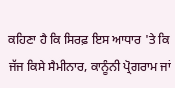ਕਹਿਣਾ ਹੈ ਕਿ ਸਿਰਫ਼ ਇਸ ਆਧਾਰ 'ਤੇ ਕਿ ਜੱਜ ਕਿਸੇ ਸੈਮੀਨਾਰ, ਕਾਨੂੰਨੀ ਪ੍ਰੋਗਰਾਮ ਜਾਂ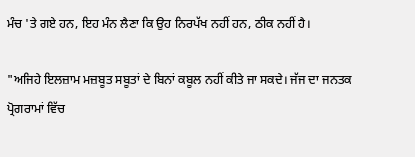ਮੰਚ 'ਤੇ ਗਏ ਹਨ, ਇਹ ਮੰਨ ਲੈਣਾ ਕਿ ਉਹ ਨਿਰਪੱਖ ਨਹੀਂ ਹਨ, ਠੀਕ ਨਹੀਂ ਹੈ।

"ਅਜਿਹੇ ਇਲਜ਼ਾਮ ਮਜ਼ਬੂਤ ਸਬੂਤਾਂ ਦੇ ਬਿਨਾਂ ਕਬੂਲ ਨਹੀਂ ਕੀਤੇ ਜਾ ਸਕਦੇ। ਜੱਜ ਦਾ ਜਨਤਕ ਪ੍ਰੋਗਰਾਮਾਂ ਵਿੱਚ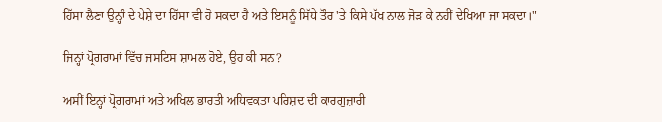ਹਿੱਸਾ ਲੈਣਾ ਉਨ੍ਹਾੰ ਦੇ ਪੇਸ਼ੇ ਦਾ ਹਿੱਸਾ ਵੀ ਹੋ ਸਕਦਾ ਹੈ ਅਤੇ ਇਸਨੂੰ ਸਿੱਧੇ ਤੌਰ 'ਤੇ ਕਿਸੇ ਪੱਖ ਨਾਲ ਜੋੜ ਕੇ ਨਹੀਂ ਦੇਖਿਆ ਜਾ ਸਕਦਾ।"

ਜਿਨ੍ਹਾਂ ਪ੍ਰੋਗਰਾਮਾਂ ਵਿੱਚ ਜਸਟਿਸ ਸ਼ਾਮਲ ਹੋਏ, ਉਹ ਕੀ ਸਨ?

ਅਸੀਂ ਇਨ੍ਹਾਂ ਪ੍ਰੋਗਰਾਮਾਂ ਅਤੇ ਅਖਿਲ ਭਾਰਤੀ ਅਧਿਵਕਤਾ ਪਰਿਸ਼ਦ ਦੀ ਕਾਰਗੁਜ਼ਾਰੀ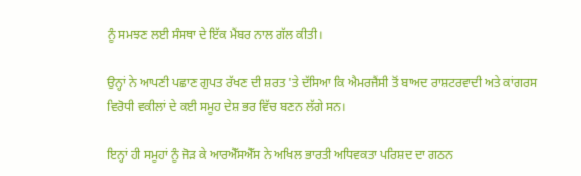ਨੂੰ ਸਮਝਣ ਲਈ ਸੰਸਥਾ ਦੇ ਇੱਕ ਮੈਂਬਰ ਨਾਲ ਗੱਲ ਕੀਤੀ।

ਉਨ੍ਹਾਂ ਨੇ ਆਪਣੀ ਪਛਾਣ ਗੁਪਤ ਰੱਖਣ ਦੀ ਸ਼ਰਤ 'ਤੇ ਦੱਸਿਆ ਕਿ ਐਮਰਜੈਂਸੀ ਤੋਂ ਬਾਅਦ ਰਾਸ਼ਟਰਵਾਦੀ ਅਤੇ ਕਾਂਗਰਸ ਵਿਰੋਧੀ ਵਕੀਲਾਂ ਦੇ ਕਈ ਸਮੂਹ ਦੇਸ਼ ਭਰ ਵਿੱਚ ਬਣਨ ਲੱਗੇ ਸਨ।

ਇਨ੍ਹਾਂ ਹੀ ਸਮੂਹਾਂ ਨੂੰ ਜੋੜ ਕੇ ਆਰਐੱਸਐੱਸ ਨੇ ਅਖਿਲ ਭਾਰਤੀ ਅਧਿਵਕਤਾ ਪਰਿਸ਼ਦ ਦਾ ਗਠਨ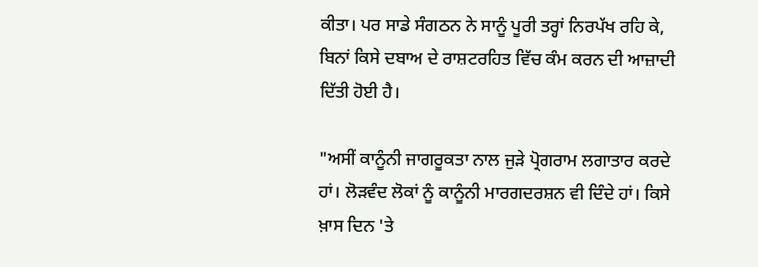ਕੀਤਾ। ਪਰ ਸਾਡੇ ਸੰਗਠਨ ਨੇ ਸਾਨੂੰ ਪੂਰੀ ਤਰ੍ਹਾਂ ਨਿਰਪੱਖ ਰਹਿ ਕੇ, ਬਿਨਾਂ ਕਿਸੇ ਦਬਾਅ ਦੇ ਰਾਸ਼ਟਰਹਿਤ ਵਿੱਚ ਕੰਮ ਕਰਨ ਦੀ ਆਜ਼ਾਦੀ ਦਿੱਤੀ ਹੋਈ ਹੈ।

"ਅਸੀਂ ਕਾਨੂੰਨੀ ਜਾਗਰੂਕਤਾ ਨਾਲ ਜੁੜੇ ਪ੍ਰੋਗਰਾਮ ਲਗਾਤਾਰ ਕਰਦੇ ਹਾਂ। ਲੋੜਵੰਦ ਲੋਕਾਂ ਨੂੰ ਕਾਨੂੰਨੀ ਮਾਰਗਦਰਸ਼ਨ ਵੀ ਦਿੰਦੇ ਹਾਂ। ਕਿਸੇ ਖ਼ਾਸ ਦਿਨ 'ਤੇ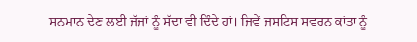ਸਨਮਾਨ ਦੇਣ ਲਈ ਜੱਜਾਂ ਨੂੰ ਸੱਦਾ ਵੀ ਦਿੰਦੇ ਹਾਂ। ਜਿਵੇਂ ਜਸਟਿਸ ਸਵਰਨ ਕਾਂਤਾ ਨੂੰ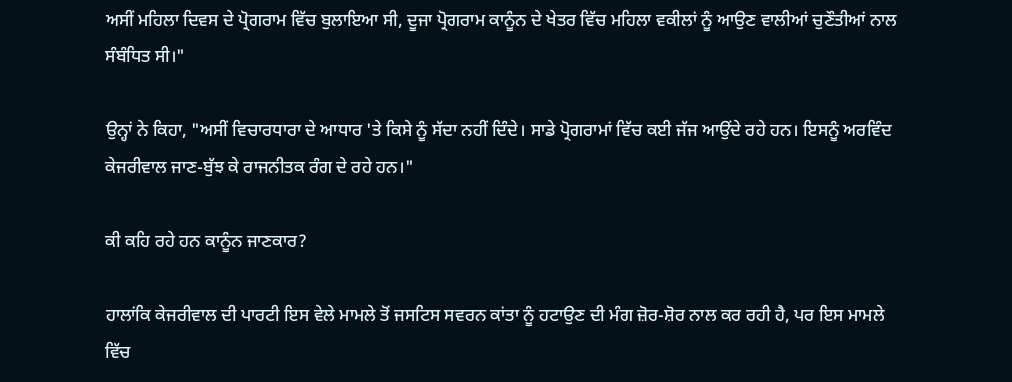ਅਸੀਂ ਮਹਿਲਾ ਦਿਵਸ ਦੇ ਪ੍ਰੋਗਰਾਮ ਵਿੱਚ ਬੁਲਾਇਆ ਸੀ, ਦੂਜਾ ਪ੍ਰੋਗਰਾਮ ਕਾਨੂੰਨ ਦੇ ਖੇਤਰ ਵਿੱਚ ਮਹਿਲਾ ਵਕੀਲਾਂ ਨੂੰ ਆਉਣ ਵਾਲੀਆਂ ਚੁਣੌਤੀਆਂ ਨਾਲ ਸੰਬੰਧਿਤ ਸੀ।"

ਉਨ੍ਹਾਂ ਨੇ ਕਿਹਾ, "ਅਸੀਂ ਵਿਚਾਰਧਾਰਾ ਦੇ ਆਧਾਰ 'ਤੇ ਕਿਸੇ ਨੂੰ ਸੱਦਾ ਨਹੀਂ ਦਿੰਦੇ। ਸਾਡੇ ਪ੍ਰੋਗਰਾਮਾਂ ਵਿੱਚ ਕਈ ਜੱਜ ਆਉਂਦੇ ਰਹੇ ਹਨ। ਇਸਨੂੰ ਅਰਵਿੰਦ ਕੇਜਰੀਵਾਲ ਜਾਣ-ਬੁੱਝ ਕੇ ਰਾਜਨੀਤਕ ਰੰਗ ਦੇ ਰਹੇ ਹਨ।"

ਕੀ ਕਹਿ ਰਹੇ ਹਨ ਕਾਨੂੰਨ ਜਾਣਕਾਰ?

ਹਾਲਾਂਕਿ ਕੇਜਰੀਵਾਲ ਦੀ ਪਾਰਟੀ ਇਸ ਵੇਲੇ ਮਾਮਲੇ ਤੋਂ ਜਸਟਿਸ ਸਵਰਨ ਕਾਂਤਾ ਨੂੰ ਹਟਾਉਣ ਦੀ ਮੰਗ ਜ਼ੋਰ-ਸ਼ੋਰ ਨਾਲ ਕਰ ਰਹੀ ਹੈ, ਪਰ ਇਸ ਮਾਮਲੇ ਵਿੱਚ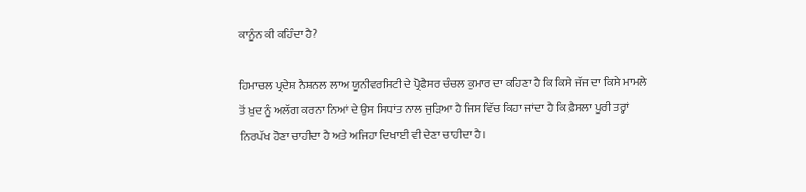ਕਾਨੂੰਨ ਕੀ ਕਹਿੰਦਾ ਹੈ?

ਹਿਮਾਚਲ ਪ੍ਰਦੇਸ਼ ਨੈਸ਼ਨਲ ਲਾਅ ਯੂਨੀਵਰਸਿਟੀ ਦੇ ਪ੍ਰੋਫੈਸਰ ਚੰਚਲ ਕੁਮਾਰ ਦਾ ਕਹਿਣਾ ਹੈ ਕਿ ਕਿਸੇ ਜੱਜ ਦਾ ਕਿਸੇ ਮਾਮਲੇ ਤੋਂ ਖ਼ੁਦ ਨੂੰ ਅਲੱਗ ਕਰਨਾ ਨਿਆਂ ਦੇ ਉਸ ਸਿਧਾਂਤ ਨਾਲ ਜੁੜਿਆ ਹੈ ਜਿਸ ਵਿੱਚ ਕਿਹਾ ਜਾਂਦਾ ਹੈ ਕਿ ਫ਼ੈਸਲਾ ਪੂਰੀ ਤਰ੍ਹਾਂ ਨਿਰਪੱਖ ਹੋਣਾ ਚਾਹੀਦਾ ਹੈ ਅਤੇ ਅਜਿਹਾ ਦਿਖਾਈ ਵੀ ਦੇਣਾ ਚਾਹੀਦਾ ਹੈ।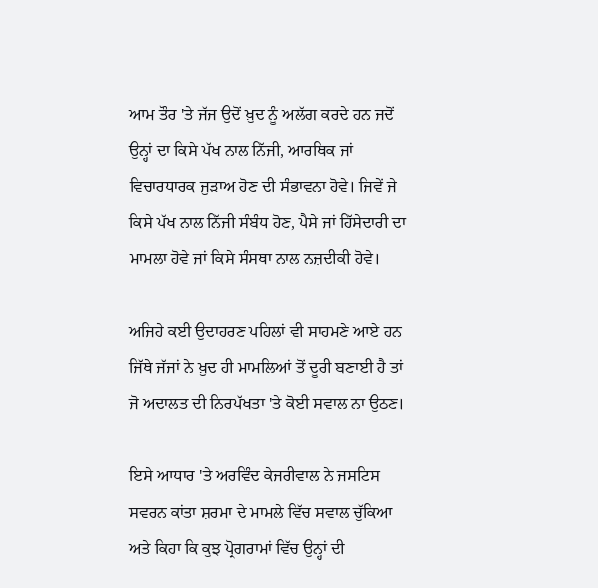ਆਮ ਤੌਰ 'ਤੇ ਜੱਜ ਉਦੋਂ ਖ਼ੁਦ ਨੂੰ ਅਲੱਗ ਕਰਦੇ ਹਨ ਜਦੋਂ ਉਨ੍ਹਾਂ ਦਾ ਕਿਸੇ ਪੱਖ ਨਾਲ ਨਿੱਜੀ, ਆਰਥਿਕ ਜਾਂ ਵਿਚਾਰਧਾਰਕ ਜੁੜਾਅ ਹੋਣ ਦੀ ਸੰਭਾਵਨਾ ਹੋਵੇ। ਜਿਵੇਂ ਜੇ ਕਿਸੇ ਪੱਖ ਨਾਲ ਨਿੱਜੀ ਸੰਬੰਧ ਹੋਣ, ਪੈਸੇ ਜਾਂ ਹਿੱਸੇਦਾਰੀ ਦਾ ਮਾਮਲਾ ਹੋਵੇ ਜਾਂ ਕਿਸੇ ਸੰਸਥਾ ਨਾਲ ਨਜ਼ਦੀਕੀ ਹੋਵੇ।

ਅਜਿਹੇ ਕਈ ਉਦਾਹਰਣ ਪਹਿਲਾਂ ਵੀ ਸਾਹਮਣੇ ਆਏ ਹਨ ਜਿੱਥੇ ਜੱਜਾਂ ਨੇ ਖ਼ੁਦ ਹੀ ਮਾਮਲਿਆਂ ਤੋਂ ਦੂਰੀ ਬਣਾਈ ਹੈ ਤਾਂ ਜੋ ਅਦਾਲਤ ਦੀ ਨਿਰਪੱਖਤਾ 'ਤੇ ਕੋਈ ਸਵਾਲ ਨਾ ਉਠਣ।

ਇਸੇ ਆਧਾਰ 'ਤੇ ਅਰਵਿੰਦ ਕੇਜਰੀਵਾਲ ਨੇ ਜਸਟਿਸ ਸਵਰਨ ਕਾਂਤਾ ਸ਼ਰਮਾ ਦੇ ਮਾਮਲੇ ਵਿੱਚ ਸਵਾਲ ਚੁੱਕਿਆ ਅਤੇ ਕਿਹਾ ਕਿ ਕੁਝ ਪ੍ਰੋਗਰਾਮਾਂ ਵਿੱਚ ਉਨ੍ਹਾਂ ਦੀ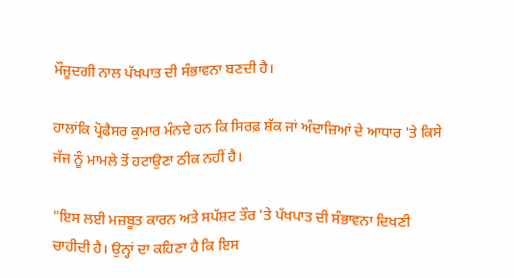ਮੌਜੂਦਗੀ ਨਾਲ ਪੱਖਪਾਤ ਦੀ ਸੰਭਾਵਨਾ ਬਣਦੀ ਹੈ।

ਹਾਲਾਂਕਿ ਪ੍ਰੋਫੈਸਰ ਕੁਮਾਰ ਮੰਨਦੇ ਹਨ ਕਿ ਸਿਰਫ਼ ਸ਼ੱਕ ਜਾਂ ਅੰਦਾਜ਼ਿਆਂ ਦੇ ਆਧਾਰ 'ਤੇ ਕਿਸੇ ਜੱਜ ਨੂੰ ਮਾਮਲੇ ਤੋਂ ਹਟਾਉਣਾ ਠੀਕ ਨਹੀਂ ਹੈ।

"ਇਸ ਲਈ ਮਜ਼ਬੂਤ ਕਾਰਨ ਅਤੇ ਸਪੱਸ਼ਟ ਤੌਰ 'ਤੇ ਪੱਖਪਾਤ ਦੀ ਸੰਭਾਵਨਾ ਦਿਖਣੀ ਚਾਹੀਦੀ ਹੈ। ਉਨ੍ਹਾਂ ਦਾ ਕਹਿਣਾ ਹੈ ਕਿ ਇਸ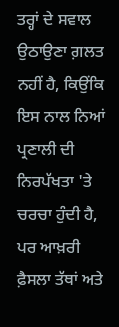ਤਰ੍ਹਾਂ ਦੇ ਸਵਾਲ ਉਠਾਉਣਾ ਗ਼ਲਤ ਨਹੀਂ ਹੈ, ਕਿਉਂਕਿ ਇਸ ਨਾਲ ਨਿਆਂ ਪ੍ਰਣਾਲੀ ਦੀ ਨਿਰਪੱਖਤਾ 'ਤੇ ਚਰਚਾ ਹੁੰਦੀ ਹੈ, ਪਰ ਆਖ਼ਰੀ ਫ਼ੈਸਲਾ ਤੱਥਾਂ ਅਤੇ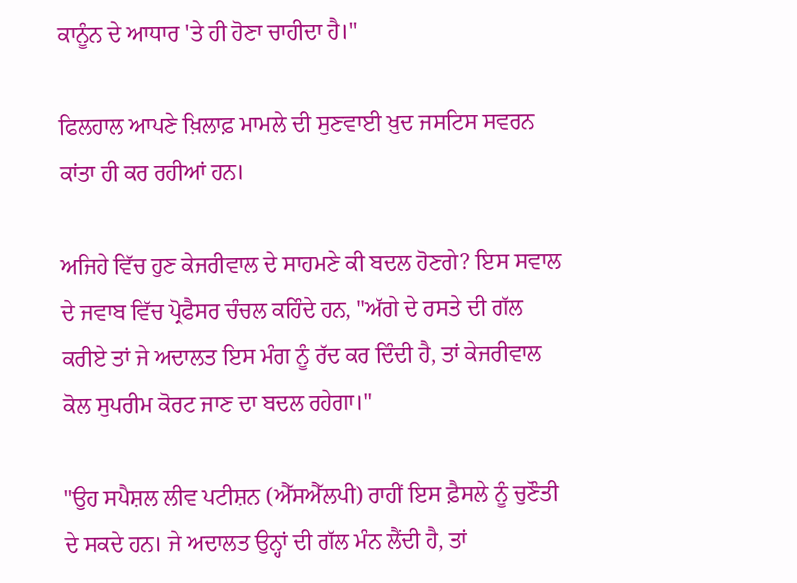ਕਾਨੂੰਨ ਦੇ ਆਧਾਰ 'ਤੇ ਹੀ ਹੋਣਾ ਚਾਹੀਦਾ ਹੈ।"

ਫਿਲਹਾਲ ਆਪਣੇ ਖ਼ਿਲਾਫ਼ ਮਾਮਲੇ ਦੀ ਸੁਣਵਾਈ ਖ਼ੁਦ ਜਸਟਿਸ ਸਵਰਨ ਕਾਂਤਾ ਹੀ ਕਰ ਰਹੀਆਂ ਹਨ।

ਅਜਿਹੇ ਵਿੱਚ ਹੁਣ ਕੇਜਰੀਵਾਲ ਦੇ ਸਾਹਮਣੇ ਕੀ ਬਦਲ ਹੋਣਗੇ? ਇਸ ਸਵਾਲ ਦੇ ਜਵਾਬ ਵਿੱਚ ਪ੍ਰੋਫੈਸਰ ਚੰਚਲ ਕਹਿੰਦੇ ਹਨ, "ਅੱਗੇ ਦੇ ਰਸਤੇ ਦੀ ਗੱਲ ਕਰੀਏ ਤਾਂ ਜੇ ਅਦਾਲਤ ਇਸ ਮੰਗ ਨੂੰ ਰੱਦ ਕਰ ਦਿੰਦੀ ਹੈ, ਤਾਂ ਕੇਜਰੀਵਾਲ ਕੋਲ ਸੁਪਰੀਮ ਕੋਰਟ ਜਾਣ ਦਾ ਬਦਲ ਰਹੇਗਾ।"

"ਉਹ ਸਪੈਸ਼ਲ ਲੀਵ ਪਟੀਸ਼ਨ (ਐੱਸਐੱਲਪੀ) ਰਾਹੀਂ ਇਸ ਫ਼ੈਸਲੇ ਨੂੰ ਚੁਣੌਤੀ ਦੇ ਸਕਦੇ ਹਨ। ਜੇ ਅਦਾਲਤ ਉਨ੍ਹਾਂ ਦੀ ਗੱਲ ਮੰਨ ਲੈਂਦੀ ਹੈ, ਤਾਂ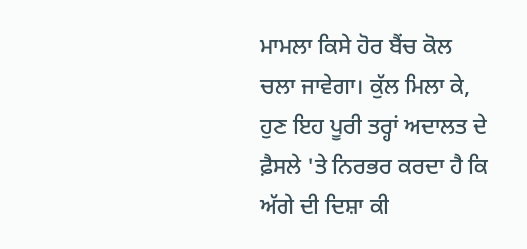ਮਾਮਲਾ ਕਿਸੇ ਹੋਰ ਬੈਂਚ ਕੋਲ ਚਲਾ ਜਾਵੇਗਾ। ਕੁੱਲ ਮਿਲਾ ਕੇ, ਹੁਣ ਇਹ ਪੂਰੀ ਤਰ੍ਹਾਂ ਅਦਾਲਤ ਦੇ ਫ਼ੈਸਲੇ 'ਤੇ ਨਿਰਭਰ ਕਰਦਾ ਹੈ ਕਿ ਅੱਗੇ ਦੀ ਦਿਸ਼ਾ ਕੀ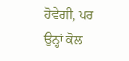ਹੋਵੇਗੀ, ਪਰ ਉਨ੍ਹਾਂ ਕੋਲ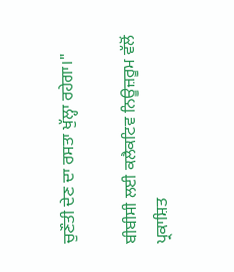ਚੁਣੌਤੀ ਦੇਣ ਦਾ ਰਸਤਾ ਖੁੱਲ੍ਹਾ ਰਹੇਗਾ।"

ਬੀਬੀਸੀ ਲਈ ਕਲੈਕਟਿਵ ਨਿਊਜ਼ਰੂਮ ਵੱਲੋਂ ਪ੍ਰਕਾਸ਼ਿਤ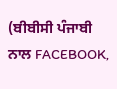(ਬੀਬੀਸੀ ਪੰਜਾਬੀ ਨਾਲ FACEBOOK,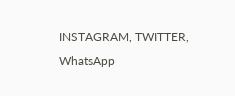INSTAGRAM, TWITTER, WhatsApp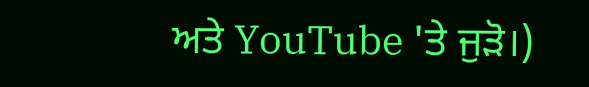ਅਤੇ YouTube 'ਤੇ ਜੁੜੋ।)